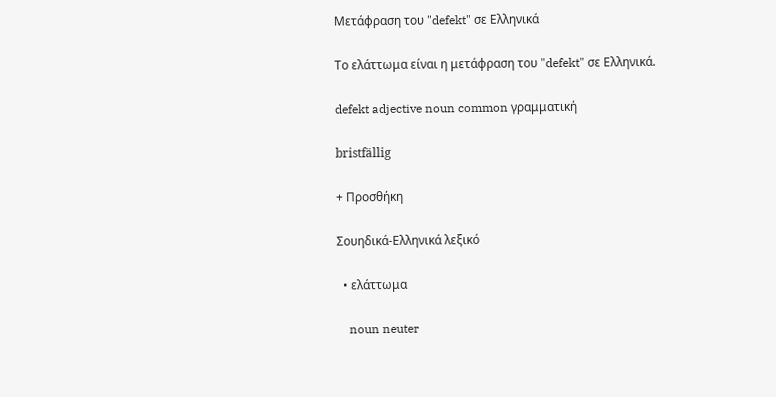Μετάφραση του "defekt" σε Ελληνικά

Το ελάττωμα είναι η μετάφραση του "defekt" σε Ελληνικά.

defekt adjective noun common γραμματική

bristfällig

+ Προσθήκη

Σουηδικά-Ελληνικά λεξικό

  • ελάττωμα

    noun neuter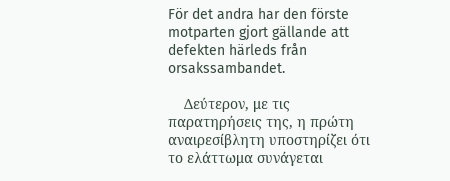För det andra har den förste motparten gjort gällande att defekten härleds från orsakssambandet.

    Δεύτερον, με τις παρατηρήσεις της, η πρώτη αναιρεσίβλητη υποστηρίζει ότι το ελάττωμα συνάγεται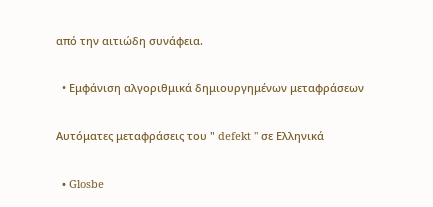από την αιτιώδη συνάφεια.

  • Εμφάνιση αλγοριθμικά δημιουργημένων μεταφράσεων

Αυτόματες μεταφράσεις του " defekt " σε Ελληνικά

  • Glosbe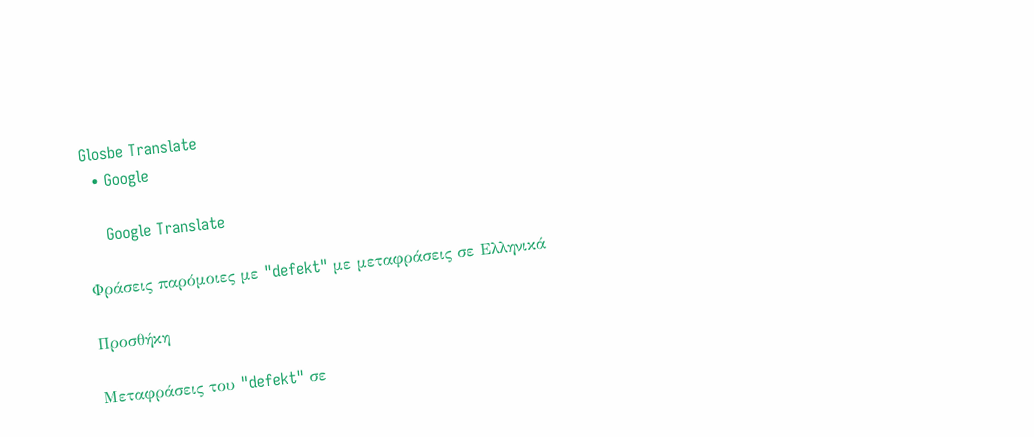Glosbe Translate
  • Google

    Google Translate

Φράσεις παρόμοιες με "defekt" με μεταφράσεις σε Ελληνικά

Προσθήκη

Μεταφράσεις του "defekt" σε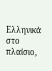Ελληνικά στο πλαίσιο,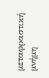μεταφραστική μνήμη